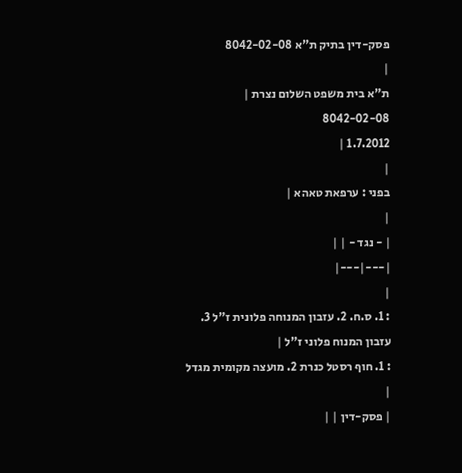פסק-דין בתיק ת"א 8042-02-08
|
ת"א בית משפט השלום נצרת |
8042-02-08
1.7.2012 |
|
בפני : ערפאת טאהא |
|
| - נגד - | |
|---|---|
|
: 1. ס.ח. 2. עזבון המנוחה פלונית ז"ל 3. עזבון המנוח פלוני ז"ל |
: 1. חוף רסטל כנרת 2. מועצה מקומית מגדל |
| פסק-דין | |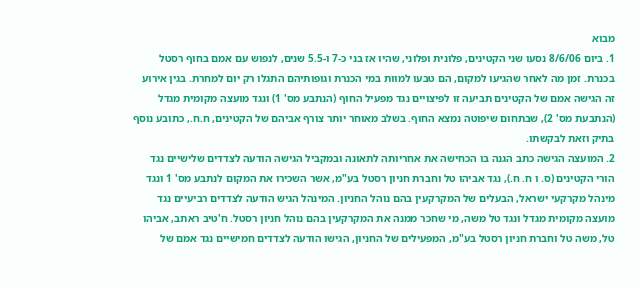מבוא
1. ביום 8/6/06 נסעו שני הקטינים, פלונית ופלוני, שהיו אז בני כ-7 ו-5.5 שנים, לנפוש עם אמם בחוף רסטל בכנרת. זמן מה לאחר שהגיעו למקום, הם טבעו למוות במי הכנרת וגופותיהם התגלו רק יום למחרת. בגין אירוע זה הגישה אמם של הקטינים תביעה זו לפיצויים נגד מפעיל החוף (הנתבע מס' 1) ונגד מועצה מקומית מגדל (הנתבעת מס' 2), שבתחום שיפוטה נמצא החוף. בשלב מאוחר יותר צורף אביהם של הקטינים, ח.ח., כתובע נוסף בתיק וזאת לבקשתו.
2. המועצה הגישה כתב הגנה בו הכחישה את אחריותה לתאונה ובמקביל הגישה הודעה לצדדים שלישיים נגד הורי הקטינים (ס. ו ח. ח.), נגד אביהו טל וחברת חניון רסטל בע"מ, אשר השכירו את המקום לנתבע מס' 1 ונגד מינהל מקרקעי ישראל, הבעלים של המקרקעין בהם נוהל החניון. המינהל הגיש הודעה לצדדים רביעיים נגד מועצה מקומית מגדל ונגד טל משה, מי שחכר ממנה את המקרקעין בהם נוהל חניון רסטל. ח'טיב ראתב, אביהו טל, משה טל וחברת חניון רסטל בע"מ, המפעילים של החניון, הגישו הודעה לצדדים חמישיים נגד אמם של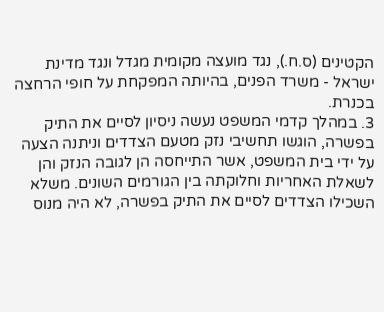הקטינים (ס.ח.), נגד מועצה מקומית מגדל ונגד מדינת ישראל - משרד הפנים, בהיותה המפקחת על חופי הרחצה בכנרת.
3. במהלך קדמי המשפט נעשה ניסיון לסיים את התיק בפשרה, הוגשו תחשיבי נזק מטעם הצדדים וניתנה הצעה על ידי בית המשפט, אשר התייחסה הן לגובה הנזק והן לשאלת האחריות וחלוקתה בין הגורמים השונים. משלא השכילו הצדדים לסיים את התיק בפשרה, לא היה מנוס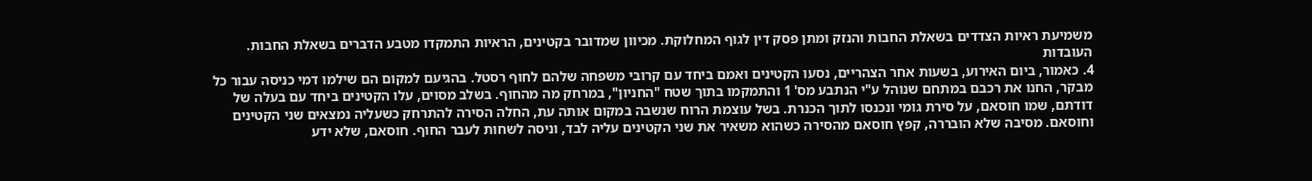משמיעת ראיות הצדדים בשאלת החבות והנזק ומתן פסק דין לגוף המחלוקת. מכיוון שמדובר בקטינים, הראיות התמקדו מטבע הדברים בשאלת החבות.
העובדות
4. כאמור, ביום האירוע, בשעות אחר הצהריים, נסעו הקטינים ואמם ביחד עם קרובי משפחה שלהם לחוף רסטל. בהגיעם למקום הם שילמו דמי כניסה עבור כל מבקר, החנו את רכבם במתחם שנוהל ע"י הנתבע מס' 1 והתמקמו בתוך שטח "החניון", במרחק מה מהחוף. בשלב מסוים, עלו הקטינים ביחד עם בעלה של דודתם, שמו חוסאם, על סירת גומי ונכנסו לתוך הכנרת. בשל עוצמת הרוח שנשבה במקום אותה עת, החלה הסירה להתרחק כשעליה נמצאים שני הקטינים וחוסאם. מסיבה שלא הובררה, קפץ חוסאם מהסירה כשהוא משאיר את שני הקטינים עליה לבד, וניסה לשחות לעבר החוף. חוסאם, שלא ידע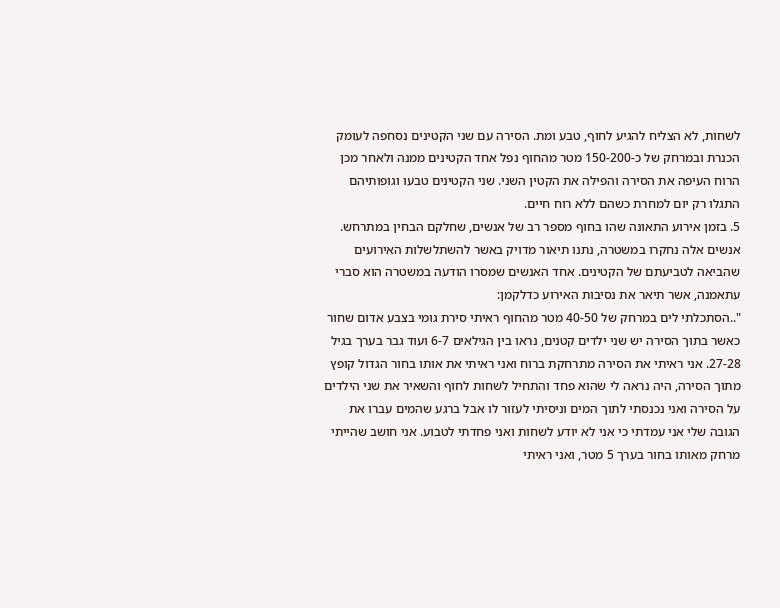לשחות, לא הצליח להגיע לחוף, טבע ומת. הסירה עם שני הקטינים נסחפה לעומק הכנרת ובמרחק של כ-150-200 מטר מהחוף נפל אחד הקטינים ממנה ולאחר מכן הרוח העיפה את הסירה והפילה את הקטין השני. שני הקטינים טבעו וגופותיהם התגלו רק יום למחרת כשהם ללא רוח חיים.
5. בזמן אירוע התאונה שהו בחוף מספר רב של אנשים, שחלקם הבחין במתרחש. אנשים אלה נחקרו במשטרה, נתנו תיאור מדויק באשר להשתלשלות האירועים שהביאה לטביעתם של הקטינים. אחד האנשים שמסרו הודעה במשטרה הוא סברי עתאמנה, אשר תיאר את נסיבות האירוע כדלקמן:
"..הסתכלתי לים במרחק של 40-50 מטר מהחוף ראיתי סירת גומי בצבע אדום שחור כאשר בתוך הסירה יש שני ילדים קטנים, נראו בין הגילאים 6-7 ועוד גבר בערך בגיל 27-28. אני ראיתי את הסירה מתרחקת ברוח ואני ראיתי את אותו בחור הגדול קופץ מתוך הסירה, היה נראה לי שהוא פחד והתחיל לשחות לחוף והשאיר את שני הילדים על הסירה ואני נכנסתי לתוך המים וניסיתי לעזור לו אבל ברגע שהמים עברו את הגובה שלי אני עמדתי כי אני לא יודע לשחות ואני פחדתי לטבוע. אני חושב שהייתי מרחק מאותו בחור בערך 5 מטר, ואני ראיתי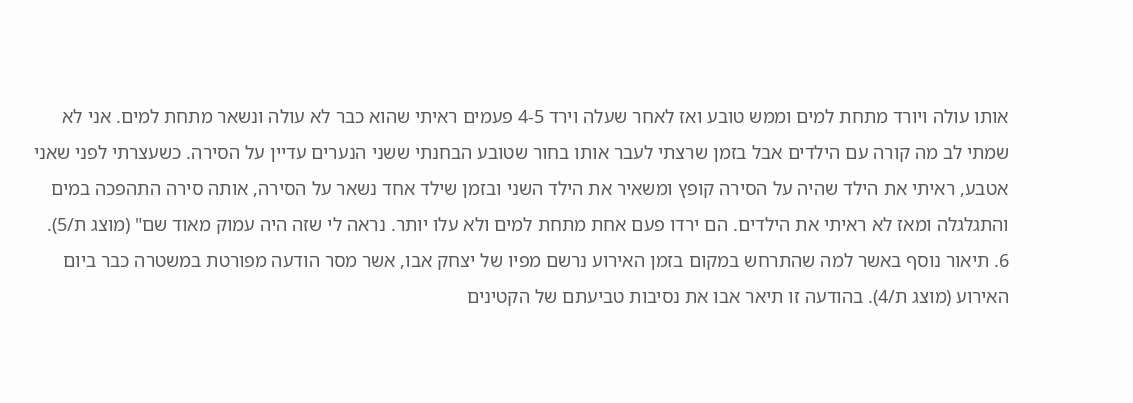אותו עולה ויורד מתחת למים וממש טובע ואז לאחר שעלה וירד 4-5 פעמים ראיתי שהוא כבר לא עולה ונשאר מתחת למים. אני לא שמתי לב מה קורה עם הילדים אבל בזמן שרצתי לעבר אותו בחור שטובע הבחנתי ששני הנערים עדיין על הסירה. כשעצרתי לפני שאני אטבע, ראיתי את הילד שהיה על הסירה קופץ ומשאיר את הילד השני ובזמן שילד אחד נשאר על הסירה, אותה סירה התהפכה במים והתגלגלה ומאז לא ראיתי את הילדים. הם ירדו פעם אחת מתחת למים ולא עלו יותר. נראה לי שזה היה עמוק מאוד שם" (מוצג ת/5).
6. תיאור נוסף באשר למה שהתרחש במקום בזמן האירוע נרשם מפיו של יצחק אבו, אשר מסר הודעה מפורטת במשטרה כבר ביום האירוע (מוצג ת/4). בהודעה זו תיאר אבו את נסיבות טביעתם של הקטינים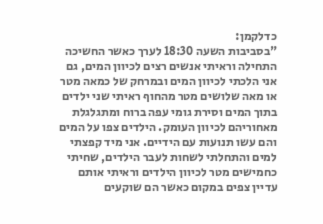כדלקמן:
"בסביבות השעה 18:30 לערך כאשר החשיכה התחילה וראיתי אנשים רצים לכיוון המים, גם אני הלכתי לכיוון המים ובמרחק של כמאה מטר או מאה שלושים מטר מהחוף ראיתי שני ילדים בתוך המים וסירת גומי עפה ברוח ומתגלגלת מאחוריהם לכיוון העומק. הילדים צפו על המים והם עשו תנועות עם הידיים. אני מיד קפצתי למים והתחלתי לשחות לעבר הילדים, שחיתי כחמישים מטר לכיוון הילדים וראיתי אותם עדיין צפים במקום כאשר הם שוקעים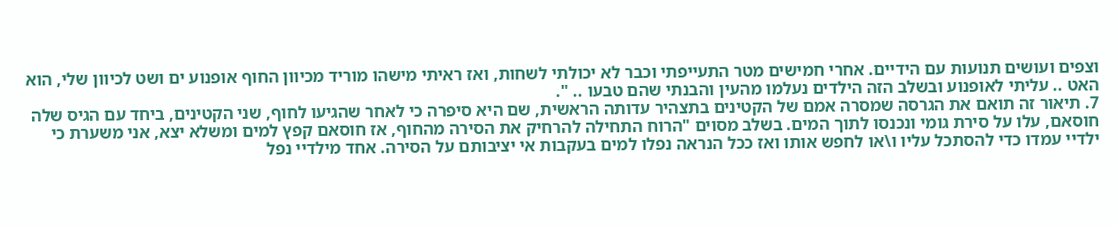וצפים ועושים תנועות עם הידיים. אחרי חמישים מטר התעייפתי וכבר לא יכולתי לשחות, ואז ראיתי מישהו מוריד מכיוון החוף אופנוע ים ושט לכיוון שלי, הוא האט .. עליתי לאופנוע ובשלב הזה הילדים נעלמו מהעין והבנתי שהם טבעו .. ".
7. תיאור זה תואם את הגרסה שמסרה אמם של הקטינים בתצהיר עדותה הראשית, שם היא סיפרה כי לאחר שהגיעו לחוף, שני הקטינים, ביחד עם הגיס שלה חוסאם, עלו על סירת גומי ונכנסו לתוך המים. בשלב מסוים "הרוח התחילה להרחיק את הסירה מהחוף, אז חוסאם קפץ למים ומשלא יצא, אני משערת כי ילדיי עמדו כדי להסתכל עליו ו\או לחפש אותו ואז ככל הנראה נפלו למים בעקבות אי יציבותם על הסירה. אחד מילדיי נפל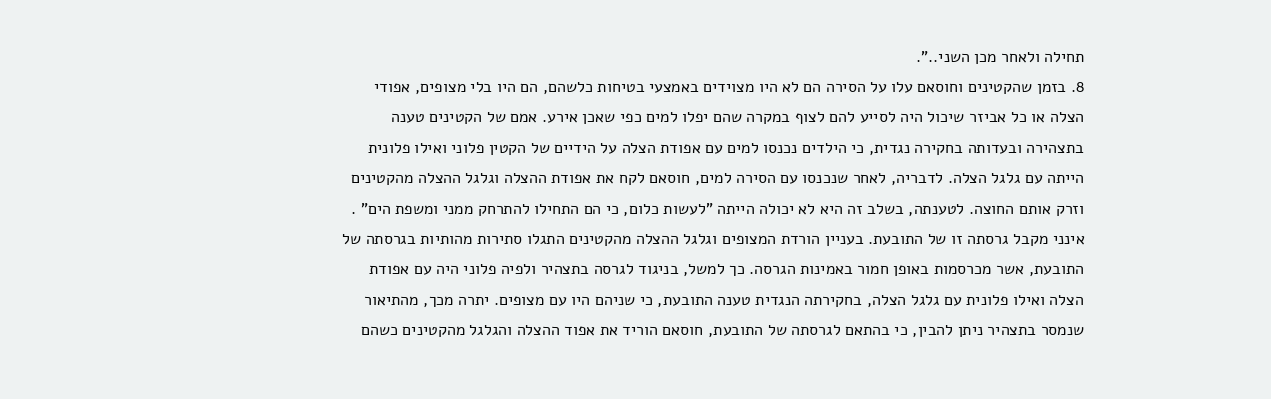תחילה ולאחר מכן השני..".
8. בזמן שהקטינים וחוסאם עלו על הסירה הם לא היו מצוידים באמצעי בטיחות כלשהם, הם היו בלי מצופים, אפודי הצלה או כל אביזר שיכול היה לסייע להם לצוף במקרה שהם יפלו למים כפי שאכן אירע. אמם של הקטינים טענה בתצהירה ובעדותה בחקירה נגדית, כי הילדים נכנסו למים עם אפודת הצלה על הידיים של הקטין פלוני ואילו פלונית הייתה עם גלגל הצלה. לדבריה, לאחר שנכנסו עם הסירה למים, חוסאם לקח את אפודת ההצלה וגלגל ההצלה מהקטינים וזרק אותם החוצה. לטענתה, בשלב זה היא לא יכולה הייתה "לעשות כלום, כי הם התחילו להתרחק ממני ומשפת הים" .
אינני מקבל גרסתה זו של התובעת. בעניין הורדת המצופים וגלגל ההצלה מהקטינים התגלו סתירות מהותיות בגרסתה של התובעת, אשר מכרסמות באופן חמור באמינות הגרסה. כך למשל, בניגוד לגרסה בתצהיר ולפיה פלוני היה עם אפודת הצלה ואילו פלונית עם גלגל הצלה, בחקירתה הנגדית טענה התובעת, כי שניהם היו עם מצופים. יתרה מכך, מהתיאור שנמסר בתצהיר ניתן להבין, כי בהתאם לגרסתה של התובעת, חוסאם הוריד את אפוד ההצלה והגלגל מהקטינים כשהם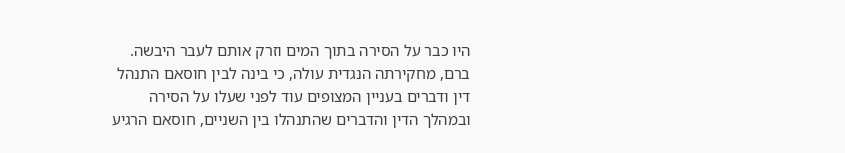היו כבר על הסירה בתוך המים וזרק אותם לעבר היבשה. ברם, מחקירתה הנגדית עולה, כי בינה לבין חוסאם התנהל דין ודברים בעניין המצופים עוד לפני שעלו על הסירה ובמהלך הדין והדברים שהתנהלו בין השניים, חוסאם הרגיע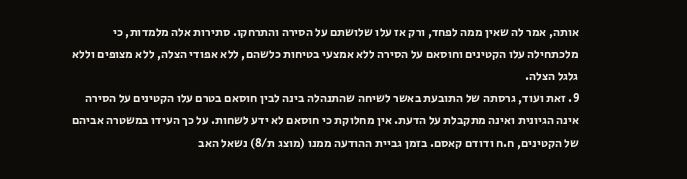אותה, אמר לה שאין ממה לפחד, ורק אז עלו שלושתם על הסירה והתרחקו. סתירות אלה מלמדות, כי מלכתחילה עלו הקטינים וחוסאם על הסירה ללא אמצעי בטיחות כלשהם, ללא אפודי הצלה, ללא מצופים וללא גלגל הצלה.
9. זאת ועוד, גרסתה של התובעת באשר לשיחה שהתנהלה בינה לבין חוסאם בטרם עלו הקטינים על הסירה אינה הגיונית ואינה מתקבלת על הדעת. אין מחלוקת כי חוסאם לא ידע לשחות. על כך העידו במשטרה אביהם של הקטינים, ח.ח ודודם קאסם. בזמן גביית ההודעה ממנו (מוצג ת/8) נשאל האב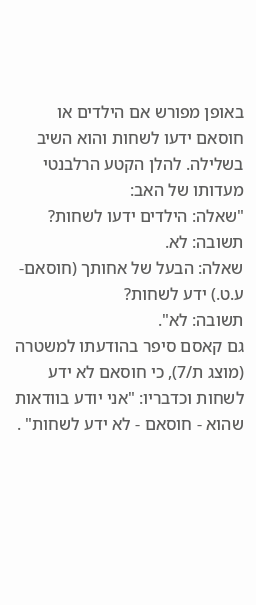באופן מפורש אם הילדים או חוסאם ידעו לשחות והוא השיב בשלילה. להלן הקטע הרלבנטי מעדותו של האב:
"שאלה: הילדים ידעו לשחות?
תשובה: לא.
שאלה: הבעל של אחותך (חוסאם-ע.ט.) ידע לשחות?
תשובה: לא".
גם קאסם סיפר בהודעתו למשטרה (מוצג ת/7), כי חוסאם לא ידע לשחות וכדבריו: "אני יודע בוודאות שהוא - חוסאם - לא ידע לשחות" .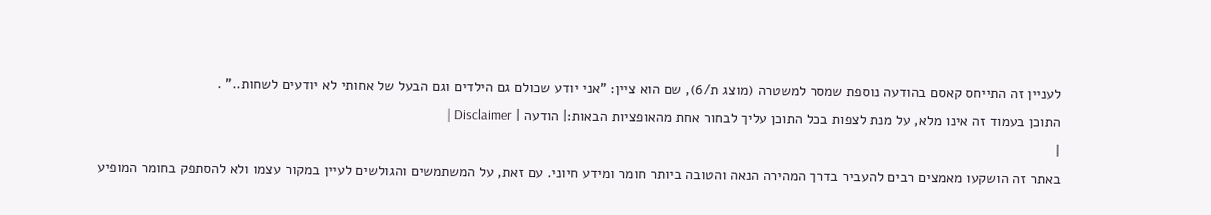לעניין זה התייחס קאסם בהודעה נוספת שמסר למשטרה (מוצג ת/6), שם הוא ציין: "אני יודע שכולם גם הילדים וגם הבעל של אחותי לא יודעים לשחות.." .
התוכן בעמוד זה אינו מלא, על מנת לצפות בכל התוכן עליך לבחור אחת מהאופציות הבאות:| הודעה | Disclaimer |
|
באתר זה הושקעו מאמצים רבים להעביר בדרך המהירה הנאה והטובה ביותר חומר ומידע חיוני. עם זאת, על המשתמשים והגולשים לעיין במקור עצמו ולא להסתפק בחומר המופיע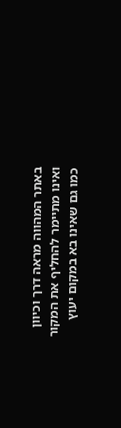באתר המהווה מראה דרך וכיוון ואינו מתיימר להחליף את המקור כמו גם שאינו בא במקום יעוץ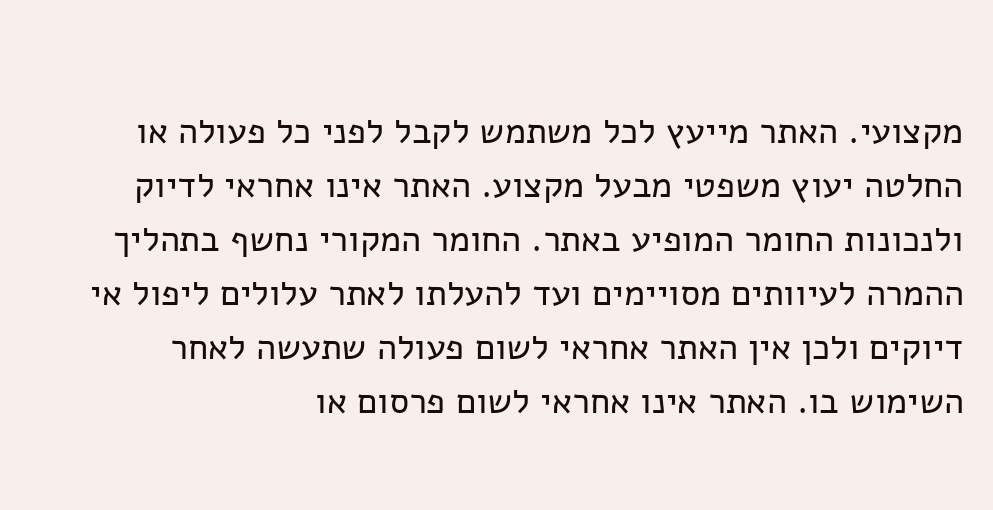מקצועי. האתר מייעץ לכל משתמש לקבל לפני כל פעולה או החלטה יעוץ משפטי מבעל מקצוע. האתר אינו אחראי לדיוק ולנכונות החומר המופיע באתר. החומר המקורי נחשף בתהליך ההמרה לעיוותים מסויימים ועד להעלתו לאתר עלולים ליפול אי דיוקים ולכן אין האתר אחראי לשום פעולה שתעשה לאחר השימוש בו. האתר אינו אחראי לשום פרסום או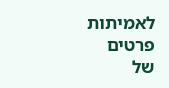לאמיתות פרטים של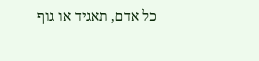כל אדם, תאגיד או גוף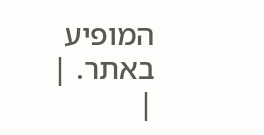המופיע באתר. |
|